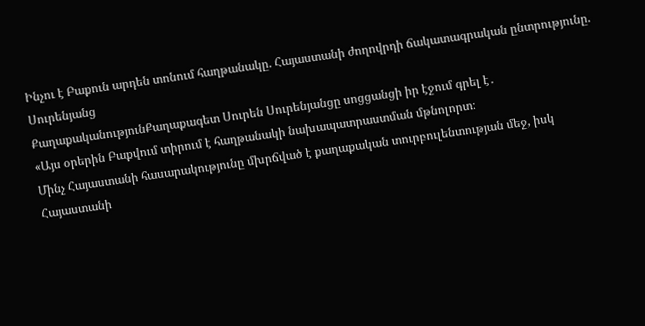Ինչու է Բաքուն արդեն տոնում հաղթանակը. Հայաստանի ժողովրդի ճակատագրական ընտրությունը. Սուրենյանց
ՔաղաքականությունՔաղաքագետ Սուրեն Սուրենյանցը սոցցանցի իր էջում գրել է․
«Այս օրերին Բաքվում տիրում է հաղթանակի նախապատրաստման մթնոլորտ։
Մինչ Հայաստանի հասարակությունը մխրճված է քաղաքական տուրբուլենտության մեջ, իսկ Հայաստանի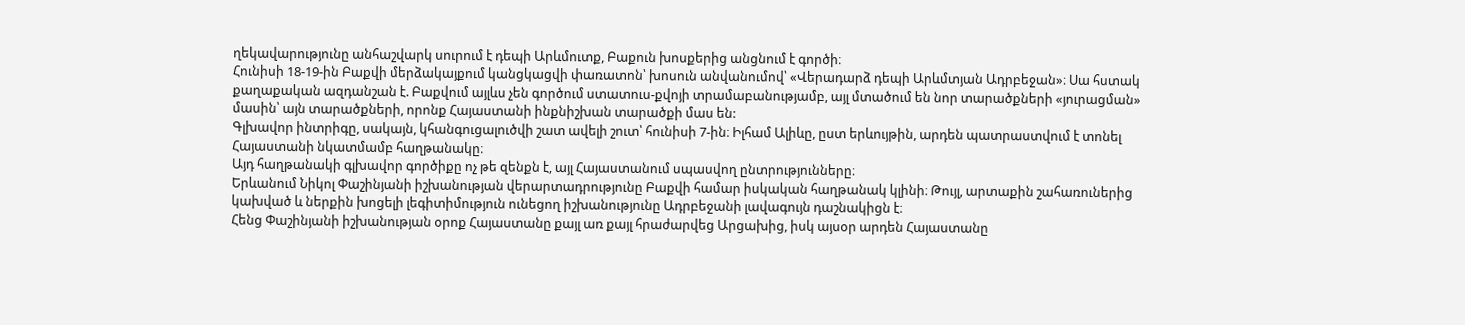ղեկավարությունը անհաշվարկ սուրում է դեպի Արևմուտք, Բաքուն խոսքերից անցնում է գործի։
Հունիսի 18-19-ին Բաքվի մերձակայքում կանցկացվի փառատոն՝ խոսուն անվանումով՝ «Վերադարձ դեպի Արևմտյան Ադրբեջան»։ Սա հստակ քաղաքական ազդանշան է. Բաքվում այլևս չեն գործում ստատուս-քվոյի տրամաբանությամբ, այլ մտածում են նոր տարածքների «յուրացման» մասին՝ այն տարածքների, որոնք Հայաստանի ինքնիշխան տարածքի մաս են:
Գլխավոր ինտրիգը, սակայն, կհանգուցալուծվի շատ ավելի շուտ՝ հունիսի 7-ին։ Իլհամ Ալիևը, ըստ երևույթին, արդեն պատրաստվում է տոնել Հայաստանի նկատմամբ հաղթանակը։
Այդ հաղթանակի գլխավոր գործիքը ոչ թե զենքն է, այլ Հայաստանում սպասվող ընտրությունները։
Երևանում Նիկոլ Փաշինյանի իշխանության վերարտադրությունը Բաքվի համար իսկական հաղթանակ կլինի։ Թույլ, արտաքին շահառուներից կախված և ներքին խոցելի լեգիտիմություն ունեցող իշխանությունը Ադրբեջանի լավագույն դաշնակիցն է։
Հենց Փաշինյանի իշխանության օրոք Հայաստանը քայլ առ քայլ հրաժարվեց Արցախից, իսկ այսօր արդեն Հայաստանը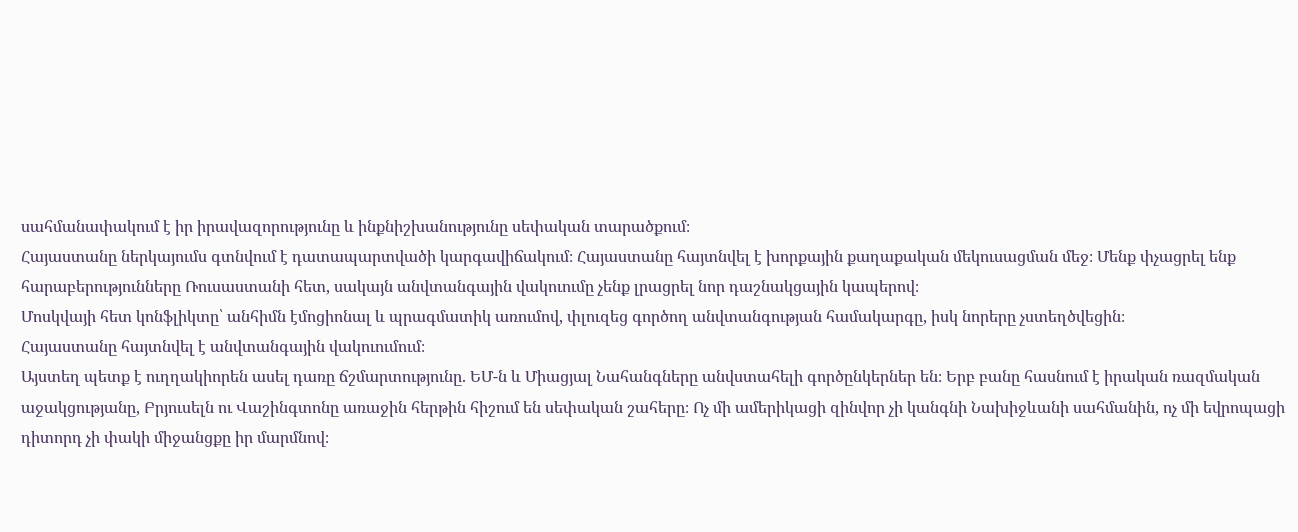սահմանափակում է իր իրավազորությունը և ինքնիշխանությունը սեփական տարածքում։
Հայաստանը ներկայումս գտնվում է դատապարտվածի կարգավիճակում։ Հայաստանը հայտնվել է խորքային քաղաքական մեկուսացման մեջ։ Մենք փչացրել ենք հարաբերությունները Ռուսաստանի հետ, սակայն անվտանգային վակուումը չենք լրացրել նոր դաշնակցային կապերով։
Մոսկվայի հետ կոնֆլիկտը՝ անհիմն էմոցիոնալ և պրագմատիկ առումով, փլուզեց գործող անվտանգության համակարգը, իսկ նորերը չստեղծվեցին։
Հայաստանը հայտնվել է անվտանգային վակուումում։
Այստեղ պետք է ուղղակիորեն ասել դառը ճշմարտությունը. ԵՄ-ն և Միացյալ Նահանգները անվստահելի գործընկերներ են։ Երբ բանը հասնում է իրական ռազմական աջակցությանը, Բրյուսելն ու Վաշինգտոնը առաջին հերթին հիշում են սեփական շահերը։ Ոչ մի ամերիկացի զինվոր չի կանգնի Նախիջևանի սահմանին, ոչ մի եվրոպացի դիտորդ չի փակի միջանցքը իր մարմնով։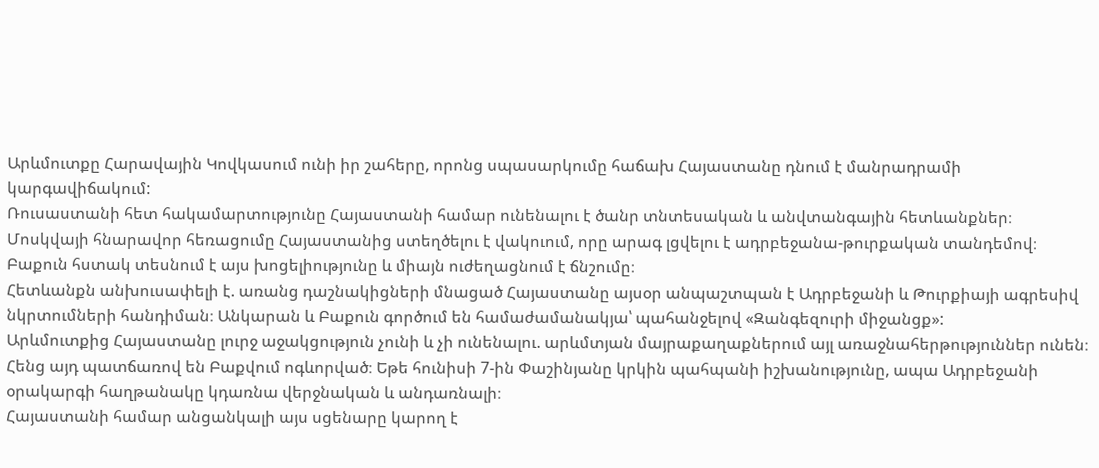Արևմուտքը Հարավային Կովկասում ունի իր շահերը, որոնց սպասարկումը հաճախ Հայաստանը դնում է մանրադրամի կարգավիճակում:
Ռուսաստանի հետ հակամարտությունը Հայաստանի համար ունենալու է ծանր տնտեսական և անվտանգային հետևանքներ։
Մոսկվայի հնարավոր հեռացումը Հայաստանից ստեղծելու է վակուում, որը արագ լցվելու է ադրբեջանա-թուրքական տանդեմով։ Բաքուն հստակ տեսնում է այս խոցելիությունը և միայն ուժեղացնում է ճնշումը։
Հետևանքն անխուսափելի է. առանց դաշնակիցների մնացած Հայաստանը այսօր անպաշտպան է Ադրբեջանի և Թուրքիայի ագրեսիվ նկրտումների հանդիման։ Անկարան և Բաքուն գործում են համաժամանակյա՝ պահանջելով «Զանգեզուրի միջանցք»:
Արևմուտքից Հայաստանը լուրջ աջակցություն չունի և չի ունենալու. արևմտյան մայրաքաղաքներում այլ առաջնահերթություններ ունեն։
Հենց այդ պատճառով են Բաքվում ոգևորված։ Եթե հունիսի 7-ին Փաշինյանը կրկին պահպանի իշխանությունը, ապա Ադրբեջանի օրակարգի հաղթանակը կդառնա վերջնական և անդառնալի։
Հայաստանի համար անցանկալի այս սցենարը կարող է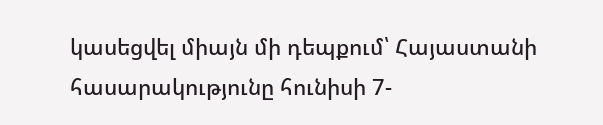կասեցվել միայն մի դեպքում՝ Հայաստանի հասարակությունը հունիսի 7-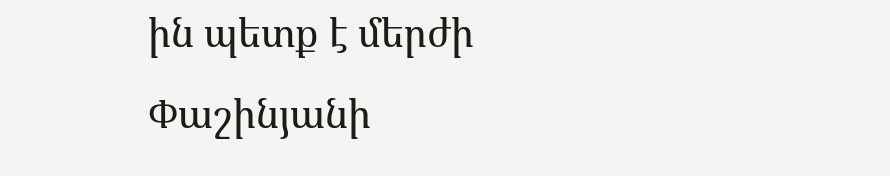ին պետք է մերժի Փաշինյանի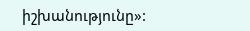իշխանությունը»: